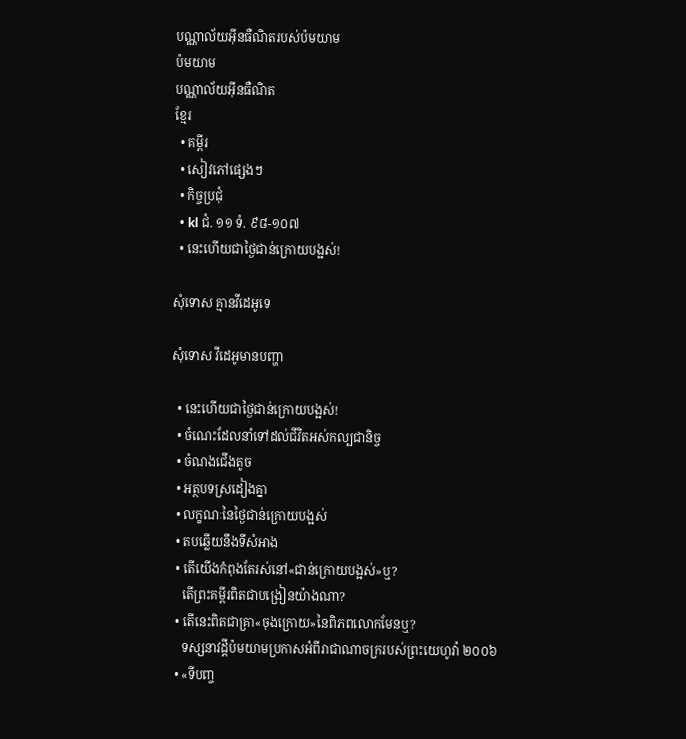បណ្ណាល័យអ៊ីនធឺណិតរបស់ប៉មយាម
ប៉មយាម
បណ្ណាល័យអ៊ីនធឺណិត
ខ្មែរ
  • គម្ពីរ
  • សៀវភៅផ្សេងៗ
  • កិច្ចប្រជុំ
  • kl ជំ. ១១ ទំ. ៩៨-១០៧
  • នេះហើយជាថ្ងៃជាន់ក្រោយបង្អស់!

សុំទោស គ្មានវីដេអូទេ

សុំទោស វីដេអូមានបញ្ហា

  • នេះហើយជាថ្ងៃជាន់ក្រោយបង្អស់!
  • ចំណេះដែលនាំទៅដល់ជីវិតអស់កល្បជានិច្ច
  • ចំណងជើងតូច
  • អត្ថបទស្រដៀងគ្នា
  • លក្ខណៈនៃថ្ងៃជាន់ក្រោយបង្អស់
  • តបឆ្លើយនឹងទីសំអាង
  • តើយើងកំពុងតែរស់នៅ«ជាន់ក្រោយបង្អស់»ឬ?
    តើព្រះគម្ពីរពិតជាបង្រៀនយ៉ាងណា?
  • តើនេះពិតជាគ្រា«ចុងក្រោយ»នៃពិភពលោកមែនឬ?
    ទស្សនាវដ្ដីប៉មយាមប្រកាសអំពីរាជាណាចក្ររបស់ព្រះយេហូវ៉ា ២០០៦
  • «ទីបញ្ច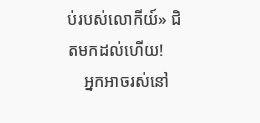ប់របស់លោកីយ៍» ជិតមកដល់ហើយ!
    អ្នកអាចរស់នៅ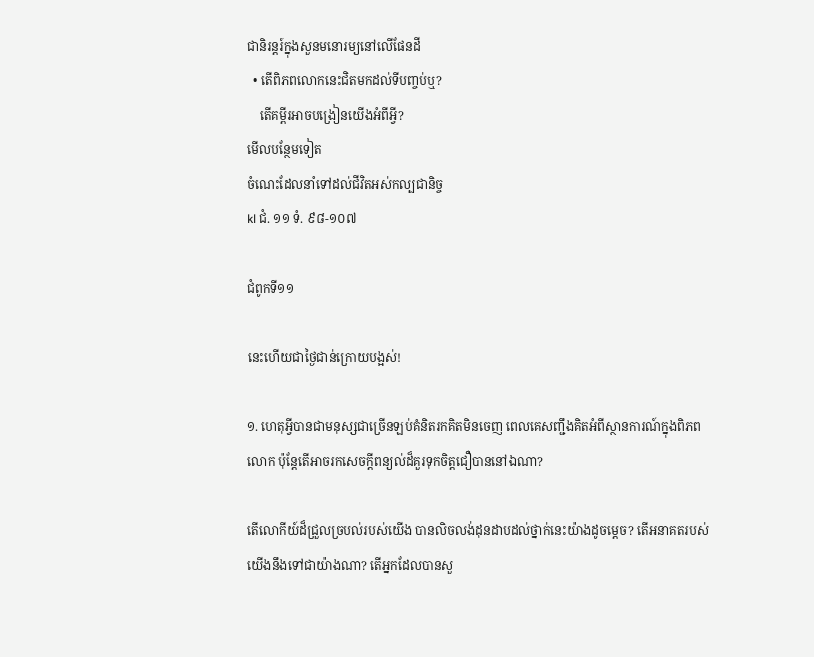ជានិរន្តរ៍ក្នុងសួនមនោរម្យនៅលើផែនដី
  • តើពិភពលោកនេះជិតមកដល់ទីបញ្ចប់ឬ?
    តើគម្ពីរអាចបង្រៀនយើងអំពីអ្វី?
មើលបន្ថែមទៀត
ចំណេះដែលនាំទៅដល់ជីវិតអស់កល្បជានិច្ច
kl ជំ. ១១ ទំ. ៩៨-១០៧

ជំពូកទី១១

នេះហើយជាថ្ងៃជាន់ក្រោយបង្អស់!

១. ហេតុអ្វីបានជាមនុស្សជាច្រើនឡប់គំនិតរកគិតមិនចេញ ពេលគេសញ្ជឹងគិតអំពីស្ថានការណ៍ក្នុងពិភពលោក ប៉ុន្តែតើអាចរកសេចក្ដីពន្យល់ដ៏គួរទុកចិត្តជឿបាននៅឯណា?

តើលោកីយ៍ដ៏ជ្រួលច្របល់របស់យើង បានលិចលង់ដុនដាបដល់ថ្នាក់នេះយ៉ាងដូចម្ដេច? តើអនាគតរបស់យើងនឹងទៅជាយ៉ាងណា? តើអ្នកដែលបានសួ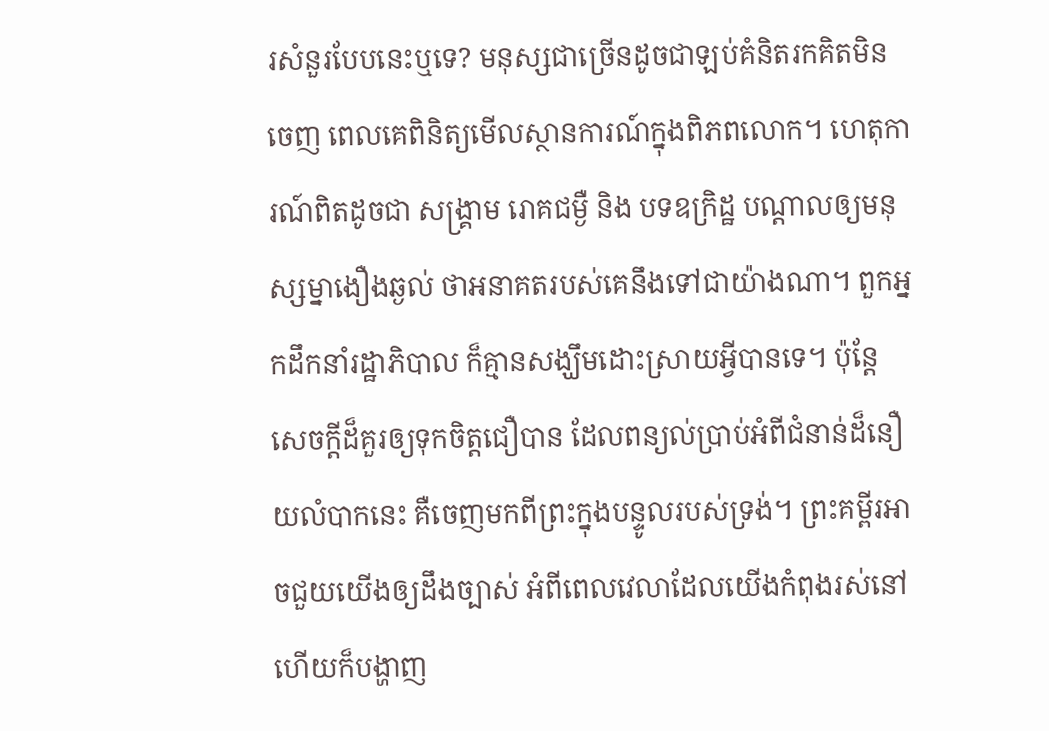រសំនួរបែបនេះឬទេ? មនុស្សជាច្រើនដូចជាឡប់គំនិតរកគិតមិនចេញ ពេលគេពិនិត្យមើលស្ថានការណ៍ក្នុងពិភពលោក។ ហេតុការណ៍ពិតដូចជា សង្គ្រាម រោគជម្ងឺ និង បទឧក្រិដ្ឋ បណ្ដាលឲ្យមនុស្សម្នាងឿងឆ្ងល់ ថាអនាគតរបស់គេនឹងទៅជាយ៉ាងណា។ ពួកអ្នកដឹកនាំរដ្ឋាភិបាល ក៏គ្មានសង្ឃឹមដោះស្រាយអ្វីបានទេ។ ប៉ុន្តែ សេចក្ដីដ៏គួរឲ្យទុកចិត្តជឿបាន ដែលពន្យល់ប្រាប់អំពីជំនាន់ដ៏នឿយលំបាកនេះ គឺចេញមកពីព្រះក្នុងបន្ទូលរបស់ទ្រង់។ ព្រះគម្ពីរអាចជួយយើងឲ្យដឹងច្បាស់ អំពីពេលវេលាដែលយើងកំពុងរស់នៅ ហើយក៏បង្ហាញ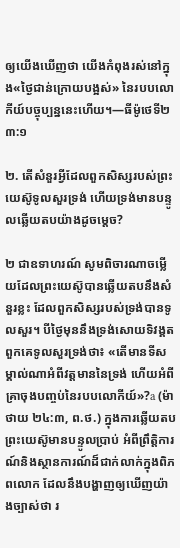ឲ្យយើងឃើញថា យើងកំពុងរស់នៅក្នុង«ថ្ងៃជាន់ក្រោយបង្អស់» នៃរបបលោកីយ៍បច្ចុប្បន្ននេះហើយ។—ធីម៉ូថេទី២ ៣:១

២. តើសំនួរអ្វីដែលពួកសិស្សរបស់ព្រះយេស៊ូទូលសួរទ្រង់ ហើយទ្រង់មានបន្ទូលឆ្លើយតបយ៉ាងដូចម្ដេច?

២ ជាឧទាហរណ៍ សូមពិចារណាចម្លើយដែលព្រះយេស៊ូបានឆ្លើយតបនឹងសំនួរខ្លះ ដែលពួកសិស្សរបស់ទ្រង់បានទូលសួរ។ បីថ្ងៃមុននឹងទ្រង់សោយទិវង្គតពួកគេទូលសួរទ្រង់ថា៖ «តើមានទីសម្គាល់ណាអំពីវត្តមាននៃទ្រង់ ហើយអំពីគ្រាចុងបញ្ចប់នៃរបបលោកីយ៍»?a (ម៉ាថាយ ២៤:៣, ព.ថ.) ក្នុងការឆ្លើយតប ព្រះយេស៊ូមានបន្ទូលប្រាប់ អំពីព្រឹត្ដិការណ៍និងស្ថានការណ៍ដ៏ជាក់លាក់ក្នុងពិភពលោក ដែលនឹងបង្ហាញឲ្យឃើញយ៉ាងច្បាស់ថា រ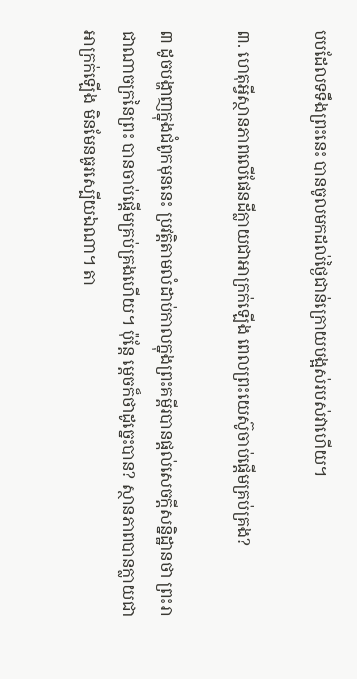បបដែលទទឹងព្រះនេះ បានចូលមកដល់ថ្ងៃជាន់ក្រោយបង្អស់របស់វាហើយ។

៣. ហេតុអ្វីស្ថានភាពលើផែនដីក្លាយជាអាក្រក់ឡើង ពេលព្រះយេស៊ូចាប់ផ្ដើមគ្រប់គ្រង?

៣ ដូចបង្ហាញក្នុងជំពូកមុននេះ ប្រវត្ដិតាមលំដាប់កាលក្នុងព្រះគម្ពីរបានផ្ដល់សេចក្ដីសន្និដ្ឋានថា ព្រះរាជាណាចក្រនៃព្រះ បានចាប់ផ្ដើមគ្រប់គ្រងហើយ។ ប៉ុន្តែ ម្ដេចក៏ថាដូច្នេះបាន? ស្ថានភាពបានក្លាយជាអាក្រក់ឡើង មិនមែនធូរស្បើយឯណា។ តា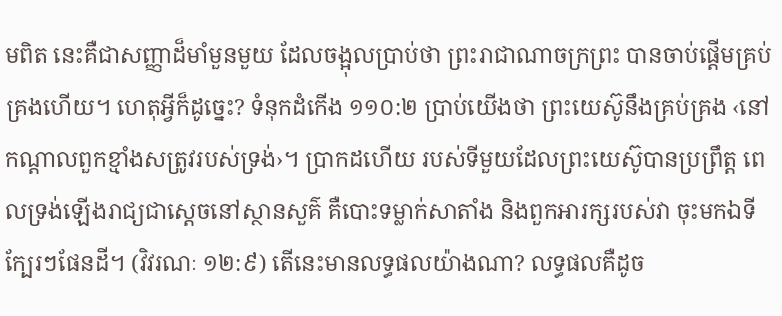មពិត នេះគឺជាសញ្ញាដ៏មាំមួនមួយ ដែលចង្អុលប្រាប់ថា ព្រះរាជាណាចក្រព្រះ បានចាប់ផ្ដើមគ្រប់គ្រងហើយ។ ហេតុអ្វីក៏ដូច្នេះ? ទំនុកដំកើង ១១០:២ ប្រាប់យើងថា ព្រះយេស៊ូនឹងគ្រប់គ្រង ‹នៅកណ្ដាលពួកខ្មាំងសត្រូវរបស់ទ្រង់›។ ប្រាកដហើយ របស់ទីមួយដែលព្រះយេស៊ូបានប្រព្រឹត្ត ពេលទ្រង់ឡើងរាជ្យជាស្តេចនៅស្ថានសួគ៌ គឺបោះទម្លាក់សាតាំង និងពួកអារក្សរបស់វា ចុះមកឯទីក្បែរៗផែនដី។ (វិវរណៈ ១២:៩) តើនេះមានលទ្ធផលយ៉ាងណា? លទ្ធផលគឺដូច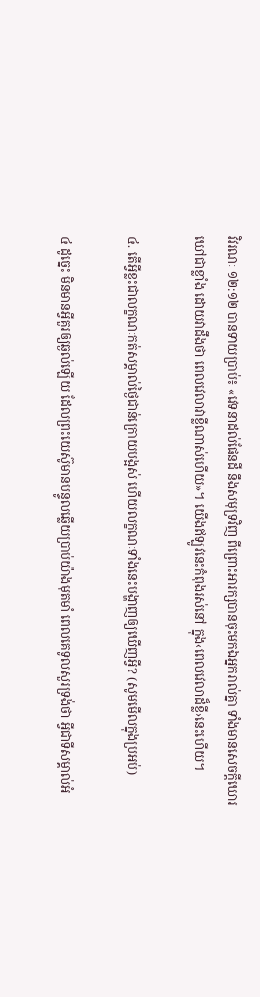វិវរណៈ ១២:១២ បានទាយប្រាប់៖ «វេទនាដល់ផែនដី នឹងសមុទ្រវិញ ពីព្រោះអារក្សបានចុះមកឯអ្នករាល់គ្នា ទាំងមានសេចក្ដីឃោរឃៅជាខ្លាំង ដោយវាដឹងថា ពេលវេលាវាខ្លីណាស់ហើយ»។ យើងឥឡូវនេះកំពុងរស់នៅ ក្នុង‹ពេលវេលាដ៏ខ្លី›នេះហើយ។

៤. តើអ្វីខ្លះជាលក្ខណៈកត់សម្គាល់ថ្ងៃជាន់ក្រោយបង្អស់ ហើយលក្ខណៈទាំងនេះបង្ហាញឲ្យឃើញអ្វី? (សូមមើលក្នុងប្រអប់)

៤ ដូច្នេះ មិនមានអ្វីគួរឲ្យឆ្ងល់ឡើយ ដែលព្រះយេស៊ូមានបន្ទូលឆ្លើយប្រាប់យ៉ាងមុតមាំ ពេលគេទូលសួរទ្រង់ថា អ្វីជាទីសម្គាល់អំ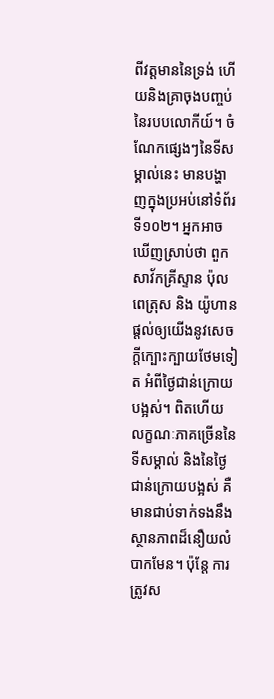ពីវត្តមាននៃទ្រង់ ហើយនិងគ្រាចុងបញ្ចប់នៃរបបលោកីយ៍។ ចំណែកផ្សេងៗនៃទីសម្គាល់នេះ មានបង្ហាញក្នុងប្រអប់នៅទំព័រទី១០២។ អ្នកអាចឃើញស្រាប់ថា ពួកសាវ័កគ្រីស្ទាន ប៉ុល ពេត្រុស និង យ៉ូហាន ផ្ដល់ឲ្យយើងនូវសេចក្ដីក្បោះក្បាយថែមទៀត អំពីថ្ងៃជាន់ក្រោយបង្អស់។ ពិតហើយ លក្ខណៈភាគច្រើននៃទីសម្គាល់ និងនៃថ្ងៃជាន់ក្រោយបង្អស់ គឺមានជាប់ទាក់ទងនឹងស្ថានភាពដ៏នឿយលំបាកមែន។ ប៉ុន្តែ ការត្រូវស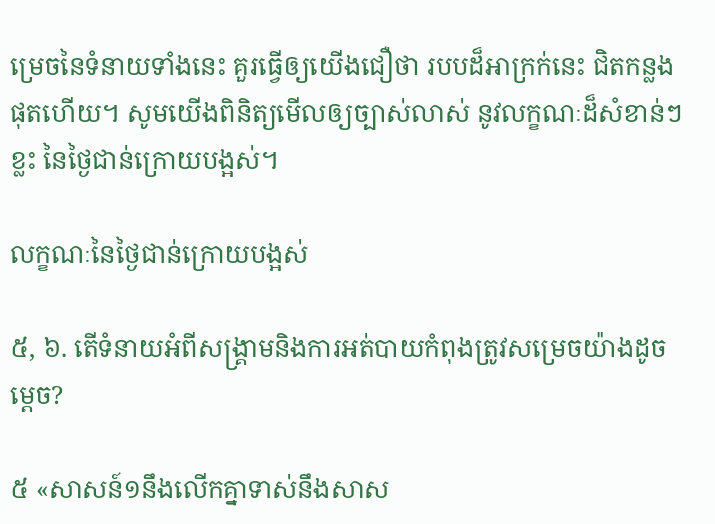ម្រេចនៃទំនាយទាំងនេះ គួរធ្វើឲ្យយើងជឿថា របបដ៏អាក្រក់នេះ ជិតកន្លងផុតហើយ។ សូមយើងពិនិត្យមើលឲ្យច្បាស់លាស់ នូវលក្ខណៈដ៏សំខាន់ៗខ្លះ នៃថ្ងៃជាន់ក្រោយបង្អស់។

លក្ខណៈនៃថ្ងៃជាន់ក្រោយបង្អស់

៥, ៦. តើទំនាយអំពីសង្គ្រាមនិងការអត់បាយកំពុងត្រូវសម្រេចយ៉ាងដូចម្ដេច?

៥ «សាសន៍១នឹងលើកគ្នាទាស់នឹងសាស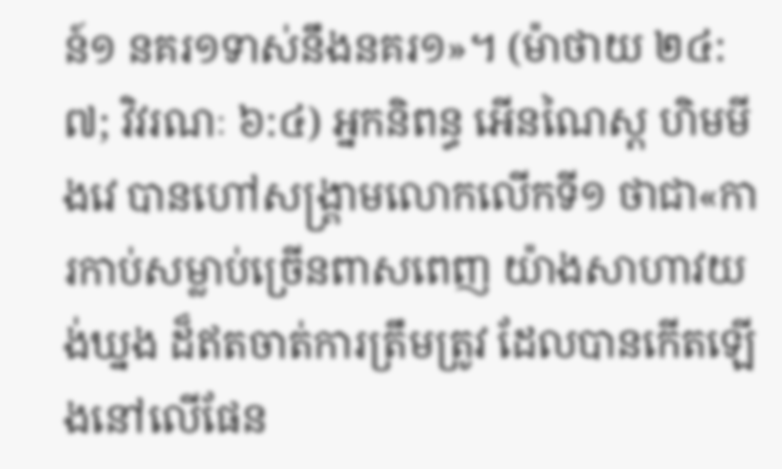ន៍១ នគរ១ទាស់នឹងនគរ១»។ (ម៉ាថាយ ២៤:៧; វិវរណៈ ៦:៤) អ្នកនិពន្ធ អើនណៃស្ត ហិមមីងវេ បានហៅសង្គ្រាមលោកលើកទី១ ថាជា«ការកាប់សម្លាប់ច្រើនពាសពេញ យ៉ាងសាហាវយង់ឃ្នង ដ៏ឥតចាត់ការត្រឹមត្រូវ ដែលបានកើតឡើងនៅលើផែន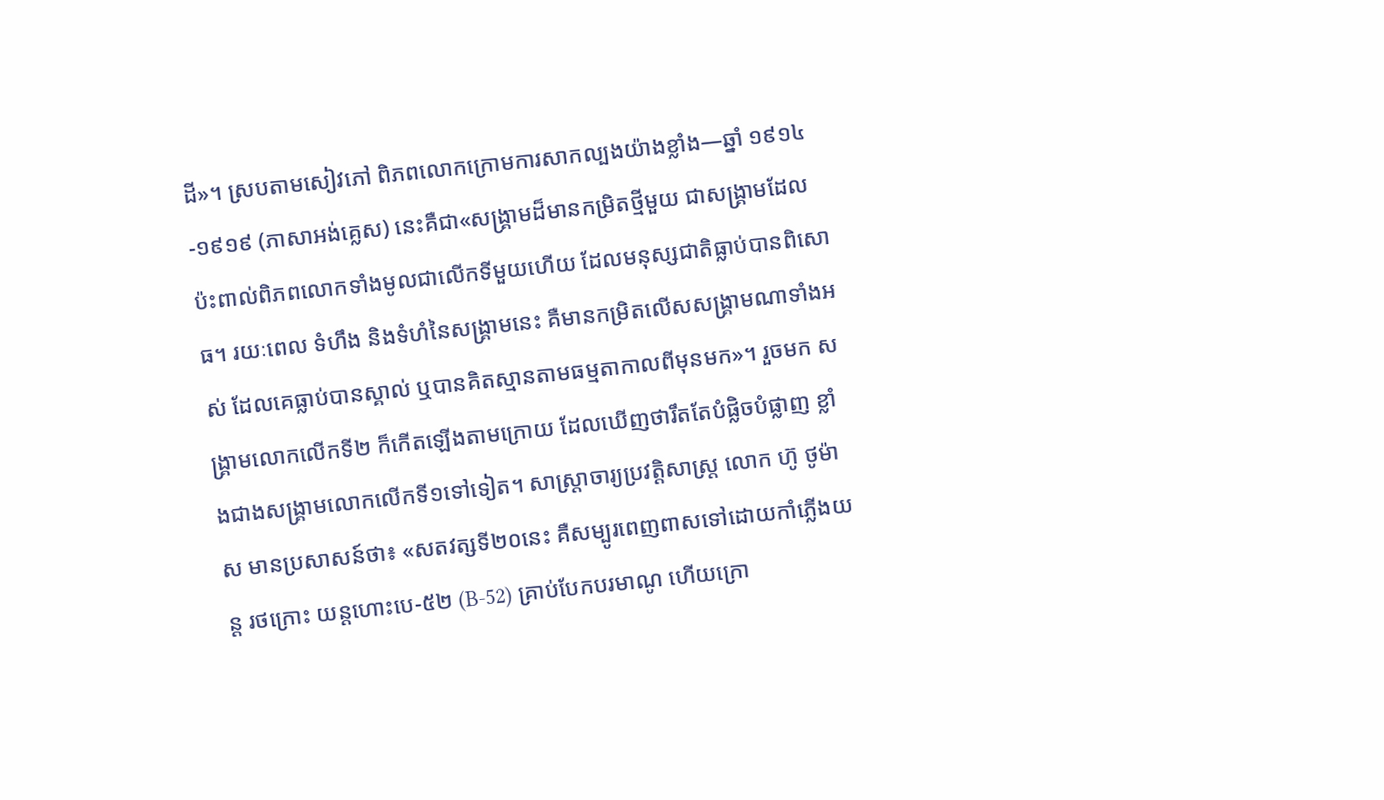ដី»។ ស្របតាមសៀវភៅ ពិភពលោកក្រោមការសាកល្បងយ៉ាងខ្លាំង—ឆ្នាំ ១៩១៤-១៩១៩ (ភាសាអង់គ្លេស) នេះគឺជា«សង្គ្រាមដ៏មានកម្រិតថ្មីមួយ ជាសង្គ្រាមដែលប៉ះពាល់ពិភពលោកទាំងមូលជាលើកទីមួយហើយ ដែលមនុស្សជាតិធ្លាប់បានពិសោធ។ រយៈពេល ទំហឹង និងទំហំនៃសង្គ្រាមនេះ គឺមានកម្រិតលើសសង្គ្រាមណាទាំងអស់ ដែលគេធ្លាប់បានស្គាល់ ឬបានគិតស្មានតាមធម្មតាកាលពីមុនមក»។ រួចមក សង្គ្រាមលោកលើកទី២ ក៏កើតឡើងតាមក្រោយ ដែលឃើញថារឹតតែបំផ្លិចបំផ្លាញ ខ្លាំងជាងសង្គ្រាមលោកលើកទី១ទៅទៀត។ សាស្ដ្រាចារ្យប្រវត្ដិសាស្ត្រ លោក ហ៊ូ ថូម៉ាស មានប្រសាសន៍ថា៖ «សតវត្សទី២០នេះ គឺសម្បូរពេញពាសទៅដោយកាំភ្លើងយន្ត រថក្រោះ យន្តហោះបេ-៥២ (B-52) គ្រាប់បែកបរមាណូ ហើយក្រោ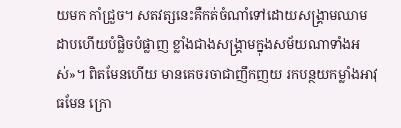យមក កាំជ្រួច។ សតវត្សនេះគឺកត់ចំណាំទៅដោយសង្គ្រាមឈាមដាបហើយបំផ្លិចបំផ្លាញ ខ្លាំងជាងសង្គ្រាមក្នុងសម័យណាទាំងអស់»។ ពិតមែនហើយ មានគេចរចាជាញឹកញយ រកបន្ថយកម្លាំងអាវុធមែន ក្រោ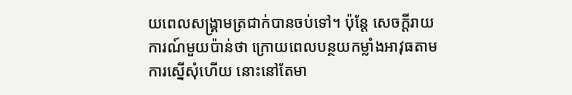យពេលសង្គ្រាមត្រជាក់បានចប់ទៅ។ ប៉ុន្តែ សេចក្ដីរាយការណ៍មួយប៉ាន់ថា ក្រោយពេលបន្ថយកម្លាំងអាវុធតាមការស្នើសុំហើយ នោះនៅតែមា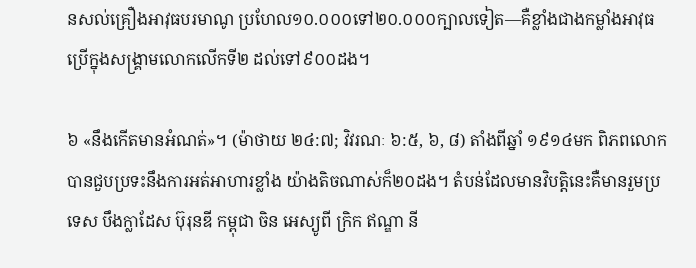នសល់គ្រឿងអាវុធបរមាណូ ប្រហែល១០.០០០ទៅ២០.០០០ក្បាលទៀត—គឺខ្លាំងជាងកម្លាំងអាវុធប្រើក្នុងសង្គ្រាមលោកលើកទី២ ដល់ទៅ៩០០ដង។

៦ «នឹងកើតមានអំណត់»។ (ម៉ាថាយ ២៤:៧; វិវរណៈ ៦:៥, ៦, ៨) តាំងពីឆ្នាំ ១៩១៤មក ពិភពលោកបានជួបប្រទះនឹងការអត់អាហារខ្លាំង យ៉ាងតិចណាស់ក៏២០ដង។ តំបន់ដែលមានវិបត្ដិនេះគឺមានរួមប្រទេស បឹងក្លាដែស ប៊ុរុនឌី កម្ពុជា ចិន អេស្យូពី ក្រិក ឥណ្ឌា នី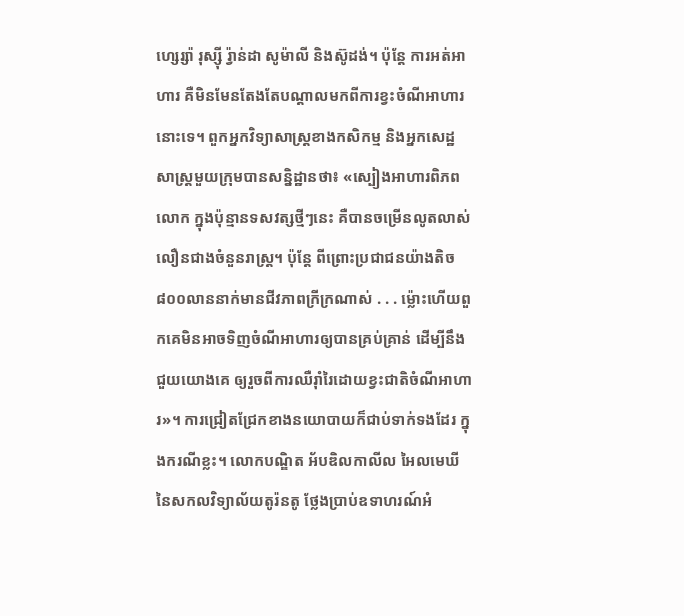ហ្សេរ្ស៉ា រុស្ស៊ី រ្វ៉ាន់ដា សូម៉ាលី និងស៊ូដង់។ ប៉ុន្តែ ការអត់អាហារ គឺមិនមែនតែងតែបណ្ដាលមកពីការខ្វះចំណីអាហារនោះទេ។ ពួកអ្នកវិទ្យាសាស្ត្រខាងកសិកម្ម និងអ្នកសេដ្ឋសាស្ត្រមួយក្រុមបានសន្និដ្ឋានថា៖ «ស្បៀងអាហារពិភពលោក ក្នុងប៉ុន្មានទសវត្សថ្មីៗនេះ គឺបានចម្រើនលូតលាស់ លឿនជាងចំនួនរាស្ត្រ។ ប៉ុន្តែ ពីព្រោះប្រជាជនយ៉ាងតិច៨០០លាននាក់មានជីវភាពក្រីក្រណាស់ . . . ម្ល៉ោះហើយពួកគេមិនអាចទិញចំណីអាហារឲ្យបានគ្រប់គ្រាន់ ដើម្បីនឹងជួយយោងគេ ឲ្យរួចពីការឈឺរ៉ាំរៃដោយខ្វះជាតិចំណីអាហារ»។ ការជ្រៀតជ្រែកខាងនយោបាយក៏ជាប់ទាក់ទងដែរ ក្នុងករណីខ្លះ។ លោកបណ្ឌិត អ័បឌិលកាលីល អៃលមេឃី នៃសកលវិទ្យាល័យតូរ៉នតូ ថ្លែងប្រាប់ឧទាហរណ៍អំ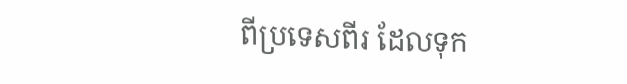ពីប្រទេសពីរ ដែលទុក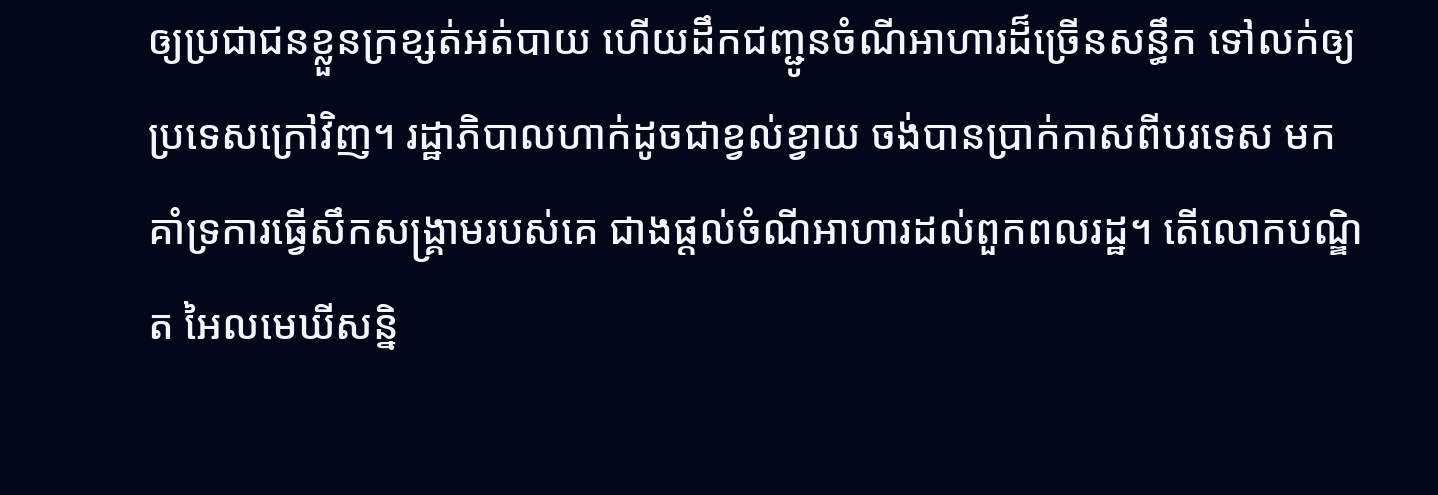ឲ្យប្រជាជនខ្លួនក្រខ្សត់អត់បាយ ហើយដឹកជញ្ជូនចំណីអាហារដ៏ច្រើនសន្ធឹក ទៅលក់ឲ្យប្រទេសក្រៅវិញ។ រដ្ឋាភិបាលហាក់ដូចជាខ្វល់ខ្វាយ ចង់បានប្រាក់កាសពីបរទេស មកគាំទ្រការធ្វើសឹកសង្គ្រាមរបស់គេ ជាងផ្ដល់ចំណីអាហារដល់ពួកពលរដ្ឋ។ តើលោកបណ្ឌិត អៃលមេឃីសន្និ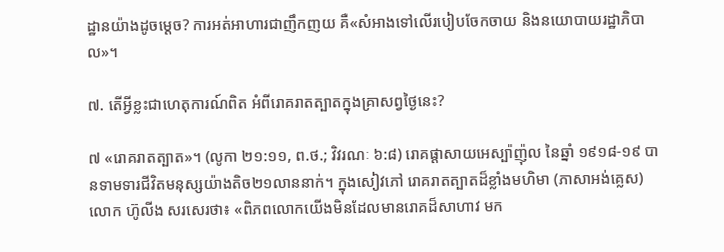ដ្ឋានយ៉ាងដូចម្ដេច? ការអត់អាហារជាញឹកញយ គឺ«សំអាងទៅលើរបៀបចែកចាយ និងនយោបាយរដ្ឋាភិបាល»។

៧. តើអ្វីខ្លះជាហេតុការណ៍ពិត អំពីរោគរាតត្បាតក្នុងគ្រាសព្វថ្ងៃនេះ?

៧ «រោគរាតត្បាត»។ (លូកា ២១:១១, ព.ថ.; វិវរណៈ ៦:៨) រោគផ្ដាសាយអេស្ប៉ាញ៉ុល នៃឆ្នាំ ១៩១៨-១៩ បានទាមទារជីវិតមនុស្សយ៉ាងតិច២១លាននាក់។ ក្នុងសៀវភៅ រោគរាតត្បាតដ៏ខ្លាំងមហិមា (ភាសាអង់គ្លេស) លោក ហ៊ូលីង សរសេរថា៖ «ពិភពលោកយើងមិនដែលមានរោគដ៏សាហាវ មក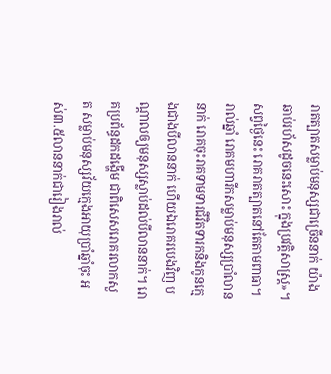រាតត្បាតសម្លាប់មនុស្សជាច្រើននាក់ យ៉ាងឆាប់រហ័សដូចនេះសោះ ក្នុងប្រវត្ដិសាស្ត្រ»។ សព្វថ្ងៃនេះ រោគរាតត្បាតនៅតែតាមពាធា។ រាល់ឆ្នាំ រោគមហារីកសម្លាប់មនុស្សប្រាំលាននាក់ រោគចុះរាគទាមទារជីវិតទារកនិងកូនក្មេងជាងបីលាននាក់ ហើយឯរោគរបេងវិញ បណ្ដាលឲ្យមនុស្សស្លាប់ដល់បីលាននាក់។ រោគប្រព័ន្ធដកដង្ហើម ជាពិសេសរោគរលាកសួត សម្លាប់មនុស្សវ័យក្មេងអាយុប្រាំឆ្នាំចុះ អស់៣.៥លាននាក់ជារៀងរាល់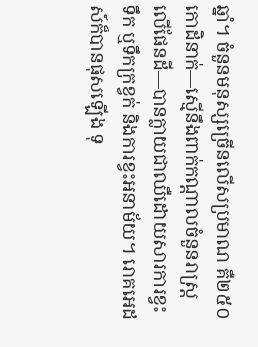ឆ្នាំ។ ចំនួនមនុស្សច្រើនលើសប្រមាណ គឺ២៥០កោដិនាក់—ស្មើនឹងពាក់កណ្ដាលចំនួនរាស្ត្រលើផែនដី—បានក្លាយជាឈឺដោយសារការខ្វះទឹក ឬទឹកក្រខ្វក់ និងការខ្វះអនាម័យ។ រោគអេដស៍ក៏បានផុសឡើង ទុ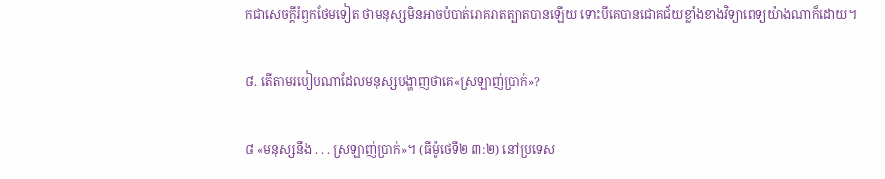កជាសេចក្ដីរំឭកថែមទៀត ថាមនុស្សមិនអាចបំបាត់រោគរាតត្បាតបានឡើយ ទោះបីគេបានជោគជ័យខ្លាំងខាងវិទ្យាពេទ្យយ៉ាងណាក៏ដោយ។

៨. តើតាមរបៀបណាដែលមនុស្សបង្ហាញថាគេ«ស្រឡាញ់ប្រាក់»?

៨ «មនុស្សនឹង . . . ស្រឡាញ់ប្រាក់»។ (ធីម៉ូថេទី២ ៣:២) នៅប្រទេស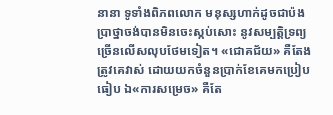នានា ទូទាំងពិភពលោក មនុស្សហាក់ដូចជាប៉ងប្រាថ្នាចង់បានមិនចេះស្កប់សោះ នូវសម្បត្ដិទ្រព្យច្រើនលើសលុបថែមទៀត។ «ជោគជ័យ» គឺតែងត្រូវគេវាស់ ដោយយកចំនួនប្រាក់ខែគេមកប្រៀបធៀប ឯ«ការសម្រេច» គឺតែ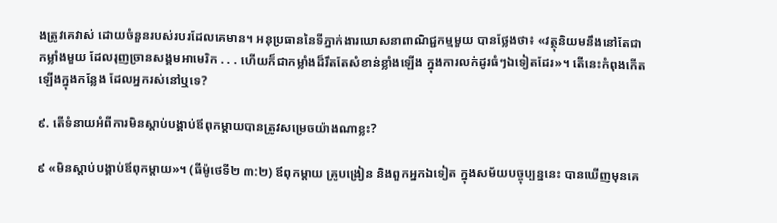ងត្រូវគេវាស់ ដោយចំនួនរបស់របរដែលគេមាន។ អនុប្រធាននៃទីភ្នាក់ងារឃោសនាពាណិជ្ជកម្មមួយ បានថ្លែងថា៖ «វត្ថុនិយមនឹងនៅតែជាកម្លាំងមួយ ដែលរុញច្រានសង្គមអាមេរិក . . . ហើយក៏ជាកម្លាំងដ៏រឹតតែសំខាន់ខ្លាំងឡើង ក្នុងការលក់ដូរធំៗឯទៀតដែរ»។ តើនេះកំពុងកើតឡើងក្នុងកន្លែង ដែលអ្នករស់នៅឬទេ?

៩. តើទំនាយអំពីការមិនស្ដាប់បង្គាប់ឪពុកម្ដាយបានត្រូវសម្រេចយ៉ាងណាខ្លះ?

៩ «មិនស្ដាប់បង្គាប់ឪពុកម្ដាយ»។ (ធីម៉ូថេទី២ ៣:២) ឪពុកម្ដាយ គ្រូបង្រៀន និងពួកអ្នកឯទៀត ក្នុងសម័យបច្ចុប្បន្ននេះ បានឃើញមុនគេ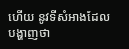ហើយ នូវទីសំអាងដែលបង្ហាញថា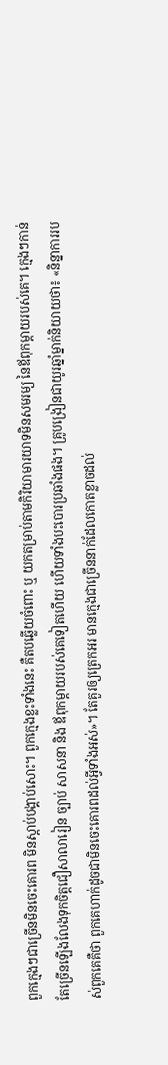ពួកក្មេងៗជាច្រើនមិនចេះគោរព មិនស្ដាប់បង្គាប់សោះ។ ពួកក្មេងខ្លះទាំងនេះ គឺតបឆ្លើយចំពោះ ឬ យកតម្រាប់តាមកិរិយាមារយាទមិនសមរម្យ នៃឪពុកម្ដាយរបស់គេ។ ក្មេងៗកាន់តែច្រើនឡើងលែងទុកចិត្តជឿសាលារៀន ច្បាប់ សាសនា និង ឪពុកម្ដាយរបស់គេទៀតហើយ ហើយទាំងបះបោរប្រឆាំងផង។ គ្រូបង្រៀនជាយូរឆ្នាំម្នាក់និយាយថា៖ «និន្នាការរបស់ពួកគេគឺថា ពួកគេហាក់ដូចជាមិនចេះគោរពដល់អ្វីទាំងអស់»។ តែគួរឲ្យត្រេកអរ មានក្មេងជាច្រើននាក់ដែលកោតខ្លាចដល់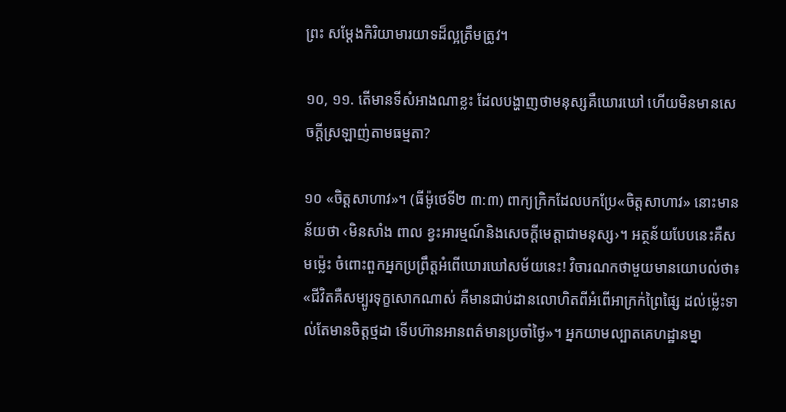ព្រះ សម្ដែងកិរិយាមារយាទដ៏ល្អត្រឹមត្រូវ។

១០, ១១. តើមានទីសំអាងណាខ្លះ ដែលបង្ហាញថាមនុស្សគឺឃោរឃៅ ហើយមិនមានសេចក្ដីស្រឡាញ់តាមធម្មតា?

១០ «ចិត្តសាហាវ»។ (ធីម៉ូថេទី២ ៣:៣) ពាក្យក្រិកដែលបកប្រែ«ចិត្តសាហាវ» នោះមានន័យថា ‹មិនសាំង ពាល ខ្វះអារម្មណ៍និងសេចក្ដីមេត្ដាជាមនុស្ស›។ អត្ថន័យបែបនេះគឺសមម្ល៉េះ ចំពោះពួកអ្នកប្រព្រឹត្តអំពើឃោរឃៅសម័យនេះ! វិចារណកថាមួយមានយោបល់ថា៖ «ជីវិតគឺសម្បូរទុក្ខសោកណាស់ គឺមានជាប់ដានលោហិតពីអំពើអាក្រក់ព្រៃផ្សៃ ដល់ម្ល៉េះទាល់តែមានចិត្តថ្មដា ទើបហ៊ានអានពត៌មានប្រចាំថ្ងៃ»។ អ្នកយាមល្បាតគេហដ្ឋានម្នា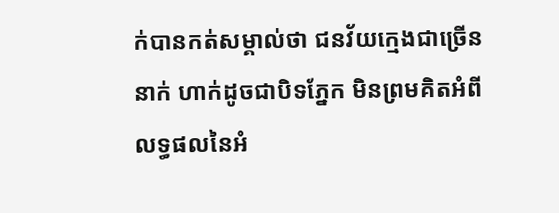ក់បានកត់សម្គាល់ថា ជនវ័យក្មេងជាច្រើននាក់ ហាក់ដូចជាបិទភ្នែក មិនព្រមគិតអំពីលទ្ធផលនៃអំ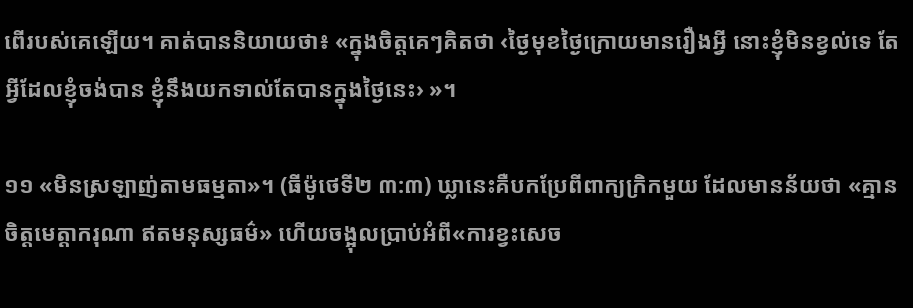ពើរបស់គេឡើយ។ គាត់បាននិយាយថា៖ «ក្នុងចិត្តគេៗគិតថា ‹ថ្ងៃមុខថ្ងៃក្រោយមានរឿងអ្វី នោះខ្ញុំមិនខ្វល់ទេ តែអ្វីដែលខ្ញុំចង់បាន ខ្ញុំនឹងយកទាល់តែបានក្នុងថ្ងៃនេះ› »។

១១ «មិនស្រឡាញ់តាមធម្មតា»។ (ធីម៉ូថេទី២ ៣:៣) ឃ្លានេះគឺបកប្រែពីពាក្យក្រិកមួយ ដែលមានន័យថា «គ្មានចិត្តមេត្ដាករុណា ឥតមនុស្សធម៌» ហើយចង្អុលប្រាប់អំពី«ការខ្វះសេច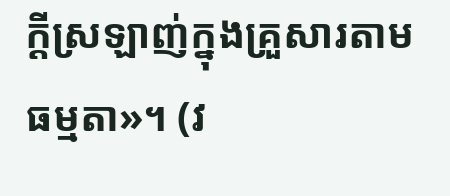ក្ដីស្រឡាញ់ក្នុងគ្រួសារតាមធម្មតា»។ (វ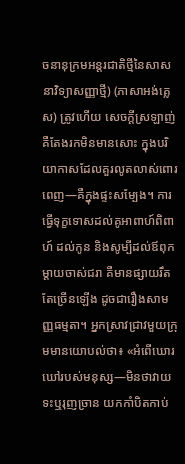ចនានុក្រមអន្តរជាតិថ្មីនៃសាសនាវិទ្យាសញ្ញាថ្មី) (ភាសាអង់គ្លេស) ត្រូវហើយ សេចក្ដីស្រឡាញ់គឺតែងរកមិនមានសោះ ក្នុងបរិយាកាសដែលគួរលូតលាស់ពោរពេញ—គឺក្នុងផ្ទះសម្បែង។ ការធ្វើទុក្ខទោសដល់គូអាពាហ៍ពិពាហ៍ ដល់កូន និងសូម្បីដល់ឪពុកម្ដាយចាស់ជរា គឺមានផ្សាយរឹតតែច្រើនឡើង ដូចជារឿងសាមញ្ញធម្មតា។ អ្នកស្រាវជ្រាវមួយក្រុមមានយោបល់ថា៖ «អំពើឃោរឃៅរបស់មនុស្ស—មិនថាវាយទះឬរុញច្រាន យកកាំបិតកាប់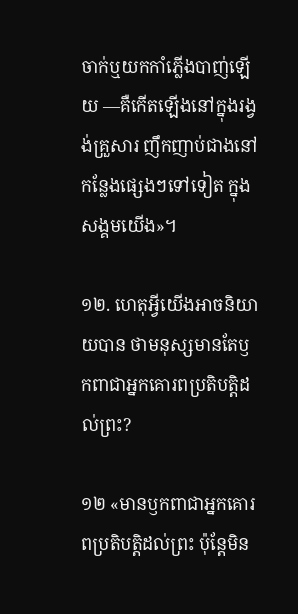ចាក់ឬយកកាំភ្លើងបាញ់ឡើយ —គឺកើតឡើងនៅក្នុងរង្វង់គ្រួសារ ញឹកញាប់ជាងនៅកន្លែងផ្សេងៗទៅទៀត ក្នុងសង្គមយើង»។

១២. ហេតុអ្វីយើងអាចនិយាយបាន ថាមនុស្សមានតែឫកពាជាអ្នកគោរពប្រតិបត្ដិដល់ព្រះ?

១២ «មានឫកពាជាអ្នកគោរពប្រតិបត្ដិដល់ព្រះ ប៉ុន្តែមិន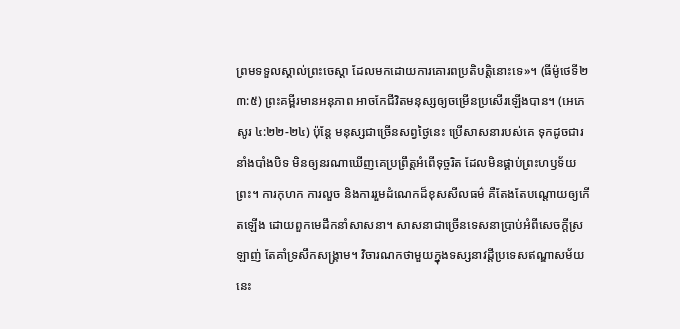ព្រមទទួលស្គាល់ព្រះចេស្ដា ដែលមកដោយការគោរពប្រតិបត្ដិនោះទេ»។ (ធីម៉ូថេទី២ ៣:៥) ព្រះគម្ពីរមានអនុភាព អាចកែជីវិតមនុស្សឲ្យចម្រើនប្រសើរឡើងបាន។ (អេភេសូរ ៤:២២-២៤) ប៉ុន្តែ មនុស្សជាច្រើនសព្វថ្ងៃនេះ ប្រើសាសនារបស់គេ ទុកដូចជារនាំងបាំងបិទ មិនឲ្យនរណាឃើញគេប្រព្រឹត្តអំពើទុច្ចរិត ដែលមិនផ្គាប់ព្រះហឫទ័យព្រះ។ ការកុហក ការលួច និងការរួមដំណេកដ៏ខុសសីលធម៌ គឺតែងតែបណ្ដោយឲ្យកើតឡើង ដោយពួកមេដឹកនាំសាសនា។ សាសនាជាច្រើនទេសនាប្រាប់អំពីសេចក្ដីស្រឡាញ់ តែគាំទ្រសឹកសង្គ្រាម។ វិចារណកថាមួយក្នុងទស្សនាវដ្ដីប្រទេសឥណ្ឌាសម័យនេះ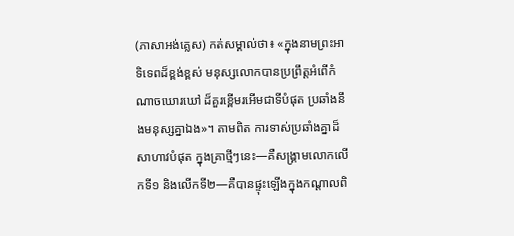(ភាសាអង់គ្លេស) កត់សម្គាល់ថា៖ «ក្នុងនាមព្រះអាទិទេពដ៏ខ្ពង់ខ្ពស់ មនុស្សលោកបានប្រព្រឹត្តអំពើកំណាចឃោរឃៅ ដ៏គួរខ្ពើមរអើមជាទីបំផុត ប្រឆាំងនឹងមនុស្សគ្នាឯង»។ តាមពិត ការទាស់ប្រឆាំងគ្នាដ៏សាហាវបំផុត ក្នុងគ្រាថ្មីៗនេះ—គឺសង្គ្រាមលោកលើកទី១ និងលើកទី២—គឺបានផ្ទុះឡើងក្នុងកណ្ដាលពិ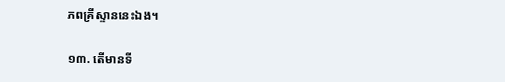ភពគ្រីស្ទាននេះឯង។

១៣. តើមានទី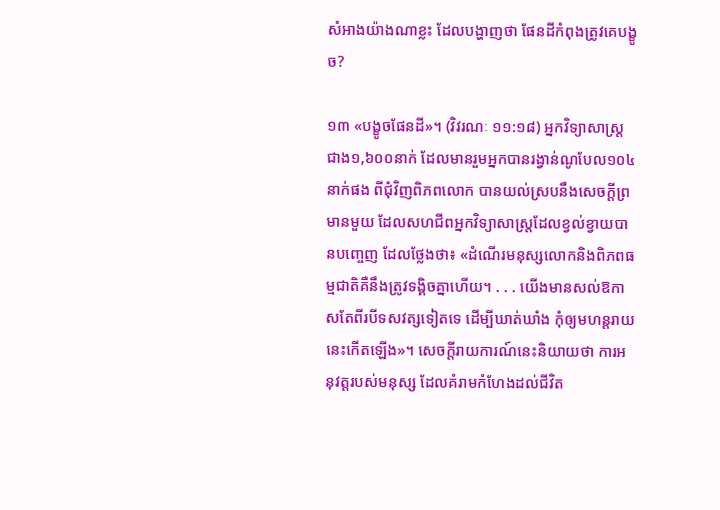សំអាងយ៉ាងណាខ្លះ ដែលបង្ហាញថា ផែនដីកំពុងត្រូវគេបង្ខូច?

១៣ «បង្ខូចផែនដី»។ (វិវរណៈ ១១:១៨) អ្នកវិទ្យាសាស្ត្រជាង១,៦០០នាក់ ដែលមានរួមអ្នកបានរង្វាន់ណូបែល១០៤នាក់ផង ពីជុំវិញពិភពលោក បានយល់ស្របនឹងសេចក្ដីព្រមានមួយ ដែលសហជីពអ្នកវិទ្យាសាស្ត្រដែលខ្វល់ខ្វាយបានបញ្ចេញ ដែលថ្លែងថា៖ «ដំណើរមនុស្សលោកនិងពិភពធម្មជាតិគឺនឹងត្រូវទង្គិចគ្នាហើយ។ . . . យើងមានសល់ឱកាសតែពីរបីទសវត្សទៀតទេ ដើម្បីឃាត់ឃាំង កុំឲ្យមហន្តរាយនេះកើតឡើង»។ សេចក្ដីរាយការណ៍នេះនិយាយថា ការអនុវត្តរបស់មនុស្ស ដែលគំរាមកំហែងដល់ជីវិត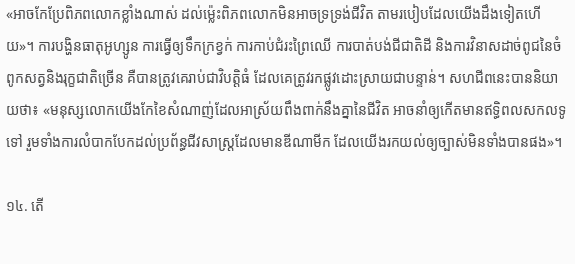«អាចកែប្រែពិភពលោកខ្លាំងណាស់ ដល់ម្ល៉េះពិភពលោកមិនអាចទ្រទ្រង់ជីវិត តាមរបៀបដែលយើងដឹងទៀតហើយ»។ ការបង្ហិនធាតុអូហ្សូន ការធ្វើឲ្យទឹកក្រខ្វក់ ការកាប់ជំរះព្រៃឈើ ការបាត់បង់ជីជាតិដី និងការវិនាសដាច់ពូជនៃចំពូកសត្វនិងរុក្ខជាតិច្រើន គឺបានត្រូវគេរាប់ជាវិបត្ដិធំ ដែលគេត្រូវរកផ្លូវដោះស្រាយជាបន្ទាន់។ សហជីពនេះបាននិយាយថា៖ «មនុស្សលោកយើងកែខៃសំណាញ់ដែលអាស្រ័យពឹងពាក់នឹងគ្នានៃជីវិត អាចនាំឲ្យកើតមានឥទ្ធិពលសកលទូទៅ រួមទាំងការលំបាកបែកដល់ប្រព័ន្ធជីវសាស្ត្រដែលមានឌីណាមីក ដែលយើងរកយល់ឲ្យច្បាស់មិនទាំងបានផង»។

១៤. តើ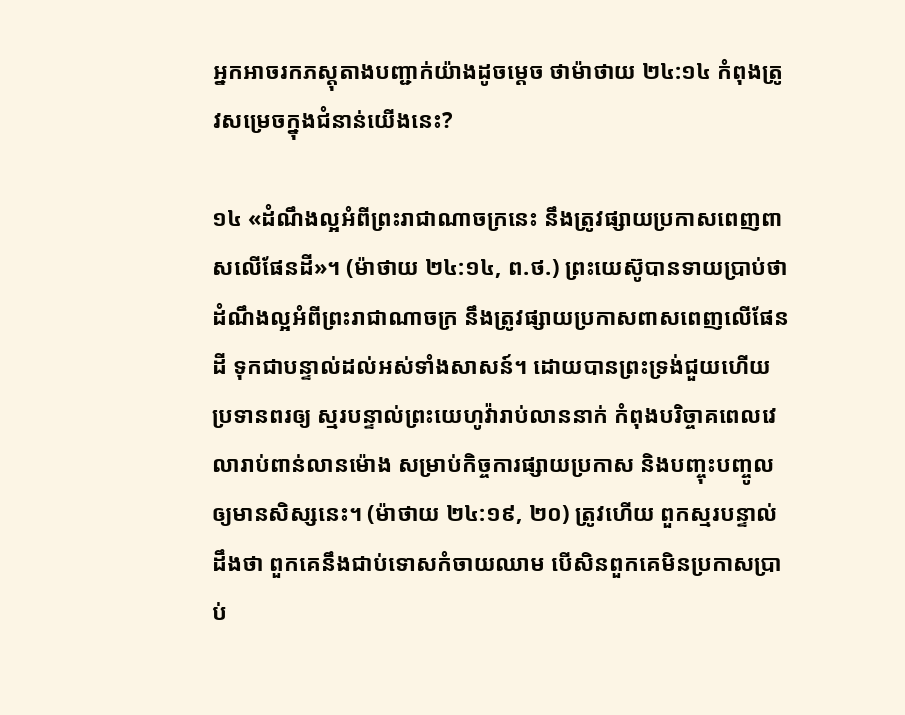អ្នកអាចរកភស្តុតាងបញ្ជាក់យ៉ាងដូចម្ដេច ថាម៉ាថាយ ២៤:១៤ កំពុងត្រូវសម្រេចក្នុងជំនាន់យើងនេះ?

១៤ «ដំណឹងល្អអំពីព្រះរាជាណាចក្រនេះ នឹងត្រូវផ្សាយប្រកាសពេញពាសលើផែនដី»។ (ម៉ាថាយ ២៤:១៤, ព.ថ.) ព្រះយេស៊ូបានទាយប្រាប់ថា ដំណឹងល្អអំពីព្រះរាជាណាចក្រ នឹងត្រូវផ្សាយប្រកាសពាសពេញលើផែនដី ទុកជាបន្ទាល់ដល់អស់ទាំងសាសន៍។ ដោយបានព្រះទ្រង់ជួយហើយប្រទានពរឲ្យ ស្មរបន្ទាល់ព្រះយេហូវ៉ារាប់លាននាក់ កំពុងបរិច្ចាគពេលវេលារាប់ពាន់លានម៉ោង សម្រាប់កិច្ចការផ្សាយប្រកាស និងបញ្ចុះបញ្ចូលឲ្យមានសិស្សនេះ។ (ម៉ាថាយ ២៤:១៩, ២០) ត្រូវហើយ ពួកស្មរបន្ទាល់ដឹងថា ពួកគេនឹងជាប់ទោសកំចាយឈាម បើសិនពួកគេមិនប្រកាសប្រាប់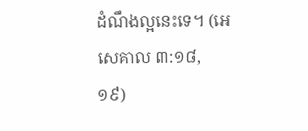ដំណឹងល្អនេះទេ។ (អេសេគាល ៣:១៨, ១៩)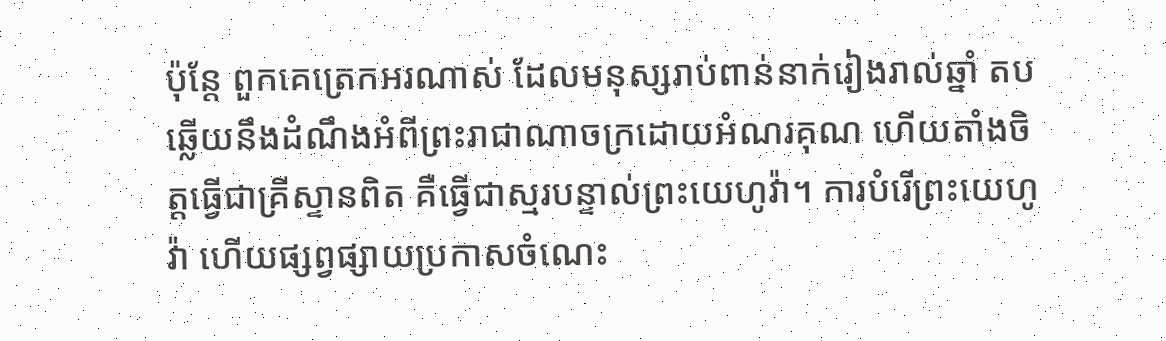ប៉ុន្តែ ពួកគេត្រេកអរណាស់ ដែលមនុស្សរាប់ពាន់នាក់រៀងរាល់ឆ្នាំ តបឆ្លើយនឹងដំណឹងអំពីព្រះរាជាណាចក្រដោយអំណរគុណ ហើយតាំងចិត្តធ្វើជាគ្រីស្ទានពិត គឺធ្វើជាស្មរបន្ទាល់ព្រះយេហូវ៉ា។ ការបំរើព្រះយេហូវ៉ា ហើយផ្សព្វផ្សាយប្រកាសចំណេះ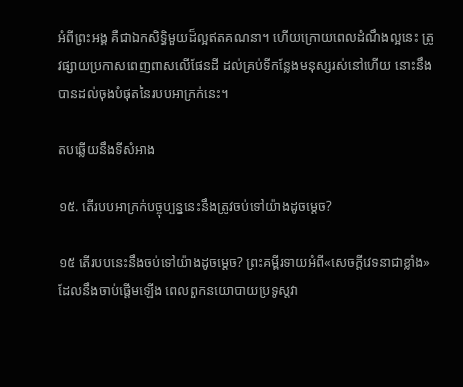អំពីព្រះអង្គ គឺជាឯកសិទ្ធិមួយដ៏ល្អឥតគណនា។ ហើយក្រោយពេលដំណឹងល្អនេះ ត្រូវផ្សាយប្រកាសពេញពាសលើផែនដី ដល់គ្រប់ទីកន្លែងមនុស្សរស់នៅហើយ នោះនឹងបានដល់ចុងបំផុតនៃរបបអាក្រក់នេះ។

តបឆ្លើយនឹងទីសំអាង

១៥. តើរបបអាក្រក់បច្ចុប្បន្ននេះនឹងត្រូវចប់ទៅយ៉ាងដូចម្ដេច?

១៥ តើរបបនេះនឹងចប់ទៅយ៉ាងដូចម្ដេច? ព្រះគម្ពីរទាយអំពី«សេចក្ដីវេទនាជាខ្លាំង» ដែលនឹងចាប់ផ្ដើមឡើង ពេលពួកនយោបាយប្រទូស្តវា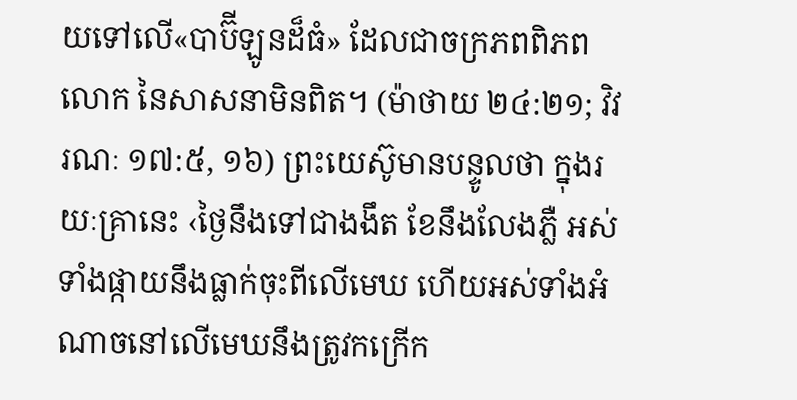យទៅលើ«បាប៊ីឡូនដ៏ធំ» ដែលជាចក្រភពពិភពលោក នៃសាសនាមិនពិត។ (ម៉ាថាយ ២៤:២១; វិវរណៈ ១៧:៥, ១៦) ព្រះយេស៊ូមានបន្ទូលថា ក្នុងរយៈគ្រានេះ ‹ថ្ងៃនឹងទៅជាងងឹត ខែនឹងលែងភ្លឺ អស់ទាំងផ្កាយនឹងធ្លាក់ចុះពីលើមេឃ ហើយអស់ទាំងអំណាចនៅលើមេឃនឹងត្រូវកក្រើក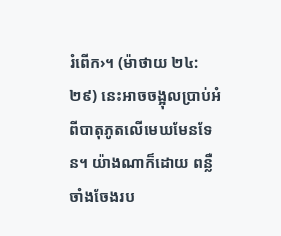រំពើក›។ (ម៉ាថាយ ២៤:២៩) នេះអាចចង្អុលប្រាប់អំពីបាតុភូតលើមេឃមែនទែន។ យ៉ាងណាក៏ដោយ ពន្លឺចាំងចែងរប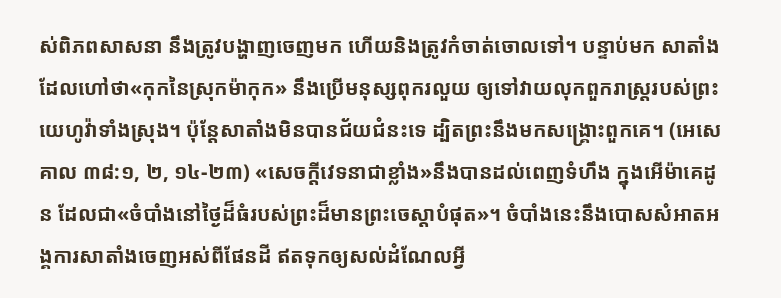ស់ពិភពសាសនា នឹងត្រូវបង្ហាញចេញមក ហើយនិងត្រូវកំចាត់ចោលទៅ។ បន្ទាប់មក សាតាំងដែលហៅថា«កុកនៃស្រុកម៉ាកុក» នឹងប្រើមនុស្សពុករលួយ ឲ្យទៅវាយលុកពួករាស្ត្ររបស់ព្រះយេហូវ៉ាទាំងស្រុង។ ប៉ុន្តែសាតាំងមិនបានជ័យជំនះទេ ដ្បិតព្រះនឹងមកសង្គ្រោះពួកគេ។ (អេសេគាល ៣៨:១, ២, ១៤-២៣) «សេចក្ដីវេទនាជាខ្លាំង»នឹងបានដល់ពេញទំហឹង ក្នុងអើម៉ាគេដូន ដែលជា«ចំបាំងនៅថ្ងៃដ៏ធំរបស់ព្រះដ៏មានព្រះចេស្ដាបំផុត»។ ចំបាំងនេះនឹងបោសសំអាតអង្គការសាតាំងចេញអស់ពីផែនដី ឥតទុកឲ្យសល់ដំណែលអ្វី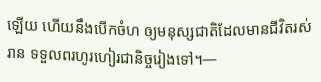ឡើយ ហើយនឹងបើកចំហ ឲ្យមនុស្សជាតិដែលមានជីវិតរស់រាន ទទួលពរហូរហៀរជានិច្ចរៀងទៅ។—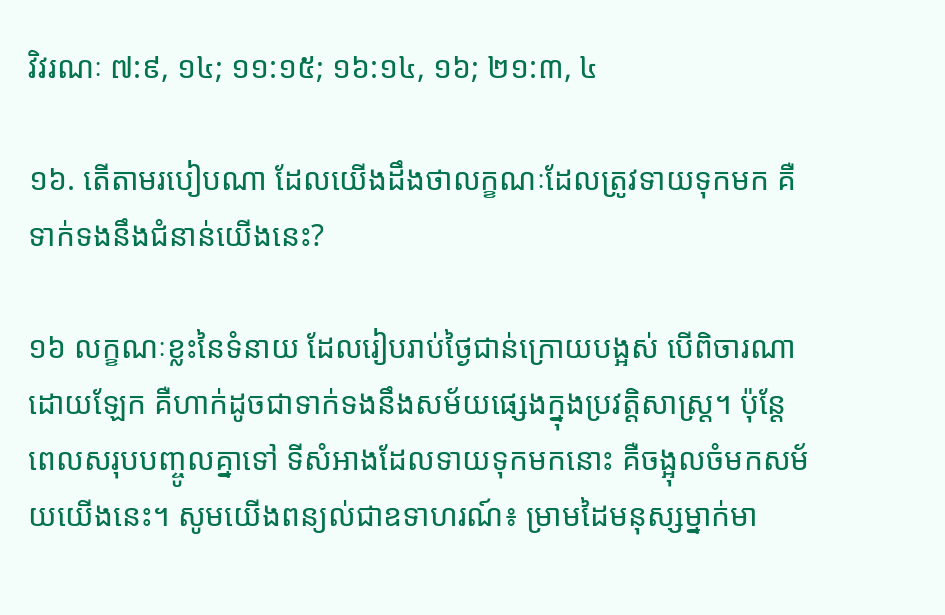វិវរណៈ ៧:៩, ១៤; ១១:១៥; ១៦:១៤, ១៦; ២១:៣, ៤

១៦. តើតាមរបៀបណា ដែលយើងដឹងថាលក្ខណៈដែលត្រូវទាយទុកមក គឺទាក់ទងនឹងជំនាន់យើងនេះ?

១៦ លក្ខណៈខ្លះនៃទំនាយ ដែលរៀបរាប់ថ្ងៃជាន់ក្រោយបង្អស់ បើពិចារណាដោយឡែក គឺហាក់ដូចជាទាក់ទងនឹងសម័យផ្សេងក្នុងប្រវត្ដិសាស្ត្រ។ ប៉ុន្តែ ពេលសរុបបញ្ចូលគ្នាទៅ ទីសំអាងដែលទាយទុកមកនោះ គឺចង្អុលចំមកសម័យយើងនេះ។ សូមយើងពន្យល់ជាឧទាហរណ៍៖ ម្រាមដៃមនុស្សម្នាក់មា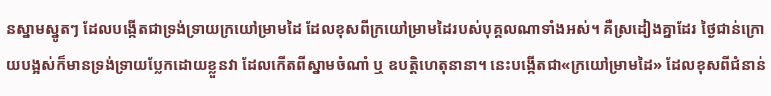នស្នាមស្នូតៗ ដែលបង្កើតជាទ្រង់ទ្រាយក្រយៅម្រាមដៃ ដែលខុសពីក្រយៅម្រាមដៃរបស់បុគ្គលណាទាំងអស់។ គឺស្រដៀងគ្នាដែរ ថ្ងៃជាន់ក្រោយបង្អស់ក៏មានទ្រង់ទ្រាយប្លែកដោយខ្លួនវា ដែលកើតពីស្នាមចំណាំ ឬ ឧបត្ដិហេតុនានា។ នេះបង្កើតជា«ក្រយៅម្រាមដៃ» ដែលខុសពីជំនាន់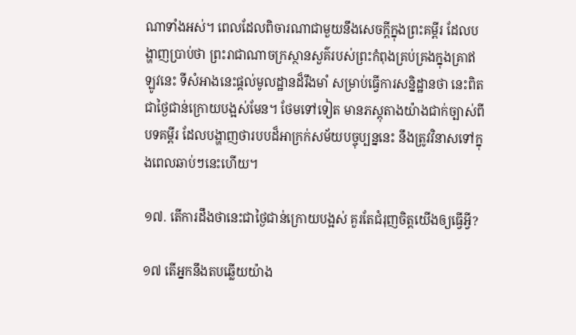ណាទាំងអស់។ ពេលដែលពិចារណាជាមួយនឹងសេចក្ដីក្នុងព្រះគម្ពីរ ដែលបង្ហាញប្រាប់ថា ព្រះរាជាណាចក្រស្ថានសួគ៌របស់ព្រះកំពុងគ្រប់គ្រងក្នុងគ្រាឥឡូវនេះ ទីសំអាងនេះផ្ដល់មូលដ្ឋានដ៏រឹងមាំ សម្រាប់ធ្វើការសន្និដ្ឋានថា នេះពិតជាថ្ងៃជាន់ក្រោយបង្អស់មែន។ ថែមទៅទៀត មានភស្តុតាងយ៉ាងជាក់ច្បាស់ពីបទគម្ពីរ ដែលបង្ហាញថារបបដ៏អាក្រក់សម័យបច្ចុប្បន្ននេះ នឹងត្រូវវិនាសទៅក្នុងពេលឆាប់ៗនេះហើយ។

១៧. តើការដឹងថានេះជាថ្ងៃជាន់ក្រោយបង្អស់ គួរតែជំរុញចិត្តយើងឲ្យធ្វើអ្វី?

១៧ តើអ្នកនឹងតបឆ្លើយយ៉ាង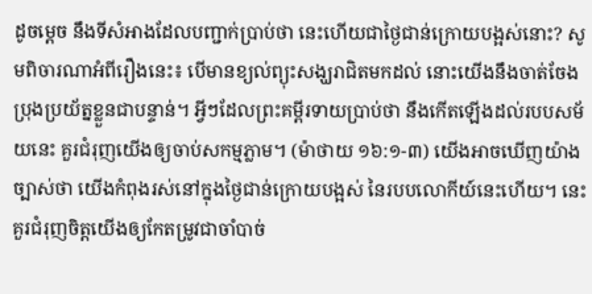ដូចម្ដេច នឹងទីសំអាងដែលបញ្ជាក់ប្រាប់ថា នេះហើយជាថ្ងៃជាន់ក្រោយបង្អស់នោះ? សូមពិចារណាអំពីរឿងនេះ៖ បើមានខ្យល់ព្យុះសង្ឃរាជិតមកដល់ នោះយើងនឹងចាត់ចែងប្រុងប្រយ័ត្នខ្លួនជាបន្ទាន់។ អ្វីៗដែលព្រះគម្ពីរទាយប្រាប់ថា នឹងកើតឡើងដល់របបសម័យនេះ គួរជំរុញយើងឲ្យចាប់សកម្មភ្លាម។ (ម៉ាថាយ ១៦:១-៣) យើងអាចឃើញយ៉ាងច្បាស់ថា យើងកំពុងរស់នៅក្នុងថ្ងៃជាន់ក្រោយបង្អស់ នៃរបបលោកីយ៍នេះហើយ។ នេះគួរជំរុញចិត្តយើងឲ្យកែតម្រូវជាចាំបាច់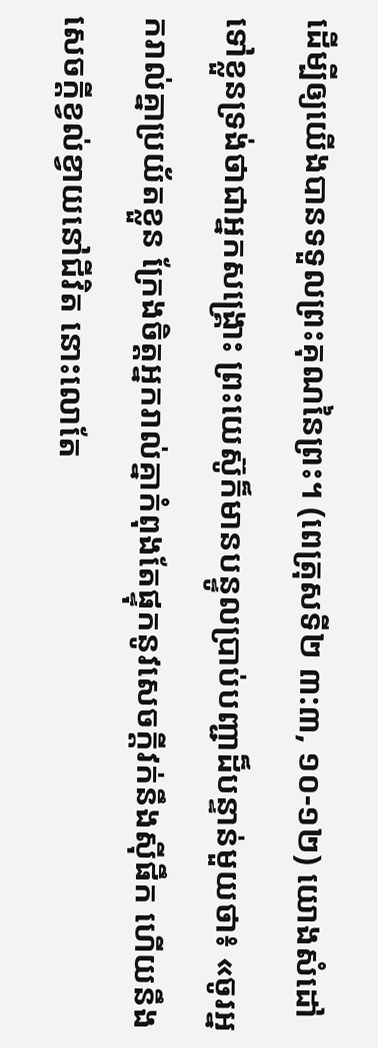ដើម្បីឲ្យយើងបានទទួលព្រះគុណនៃព្រះ។ (ពេត្រុសទី២ ៣:៣, ១០-១២) យោងសំដៅទៅខ្លួនទ្រង់ថាជាអ្នកសង្គ្រោះ ព្រះយេស៊ូក៏មានបន្ទូលប្រាប់បញ្ជាដ៏បន្ទាន់មួយថា៖ «ចូរអ្នករាល់គ្នាប្រយ័តខ្លួន ក្រែងចិត្តអ្នករាល់គ្នាកំពុងតែផ្ទុកនូវសេចក្ដីវក់នឹងស៊ីផឹក ហើយនឹងសេចក្ដីខ្វល់ខ្វាយនៅជីវិត នោះលោតែ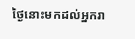ថ្ងៃនោះមកដល់អ្នករា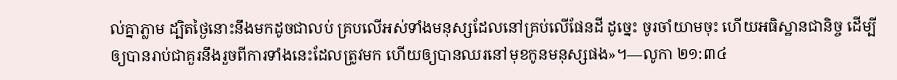ល់គ្នាភ្លាម ដ្បិតថ្ងៃនោះនឹងមកដូចជាលប់ គ្របលើអស់ទាំងមនុស្សដែលនៅគ្រប់លើផែនដី ដូច្នេះ ចូរចាំយាមចុះ ហើយអធិស្ឋានជានិច្ច ដើម្បីឲ្យបានរាប់ជាគួរនឹងរួចពីការទាំងនេះដែលត្រូវមក ហើយឲ្យបានឈរនៅមុខកូនមនុស្សផង»។—លូកា ២១:៣៤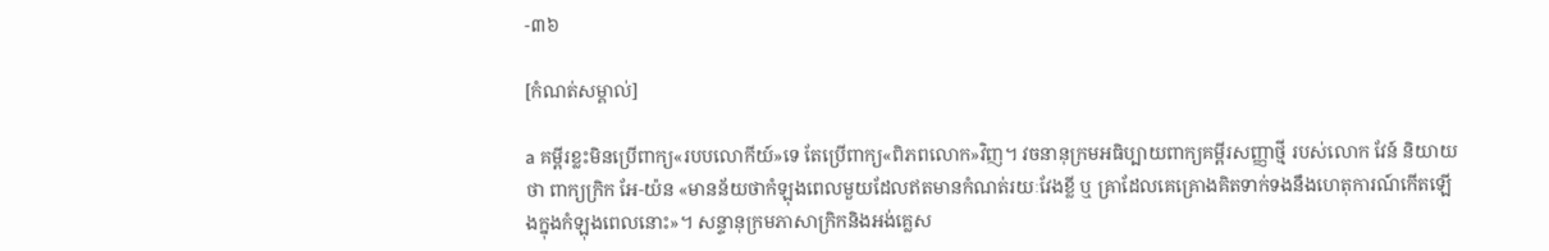-៣៦

[កំណត់សម្គាល់]

a គម្ពីរខ្លះមិនប្រើពាក្យ«របបលោកីយ៍»ទេ តែប្រើពាក្យ«ពិភពលោក»វិញ។ វចនានុក្រមអធិប្បាយពាក្យគម្ពីរសញ្ញាថ្មី របស់លោក វែន៍ និយាយថា ពាក្យក្រិក អែ-យ៉ន «មានន័យថាកំឡុងពេលមួយដែលឥតមានកំណត់រយៈវែងខ្លី ឬ គ្រាដែលគេគ្រោងគិតទាក់ទងនឹងហេតុការណ៍កើតឡើងក្នុងកំឡុងពេលនោះ»។ សន្ទានុក្រមភាសាក្រិកនិងអង់គ្លេស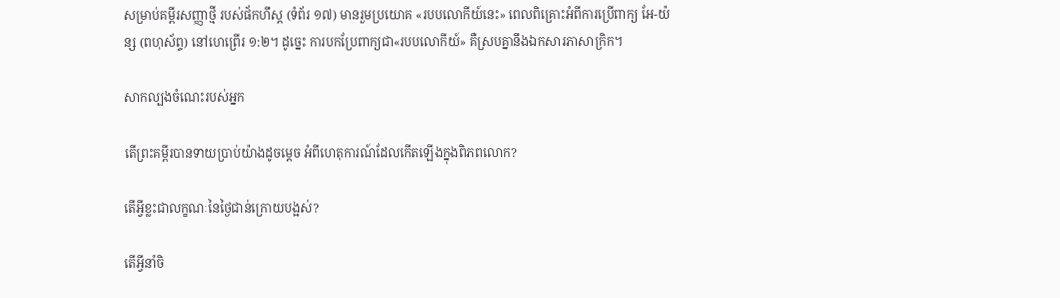សម្រាប់គម្ពីរសញ្ញាថ្មី របស់ផ័កហឹស្ត (ទំព័រ ១៧) មានរួមប្រយោគ «របបលោកីយ៍នេះ» ពេលពិគ្រោះអំពីការប្រើពាក្យ អែ-យ៉ន្ស (ពហុស័ព្ទ) នៅហេព្រើរ ១:២។ ដូច្នេះ ការបកប្រែពាក្យជា«របបលោកីយ៍» គឺស្របគ្នានឹងឯកសារភាសាក្រិក។

សាកល្បងចំណេះរបស់អ្នក

តើព្រះគម្ពីរបានទាយប្រាប់យ៉ាងដូចម្ដេច អំពីហេតុការណ៍ដែលកើតឡើងក្នុងពិភពលោក?

តើអ្វីខ្លះជាលក្ខណៈនៃថ្ងៃជាន់ក្រោយបង្អស់?

តើអ្វីនាំចិ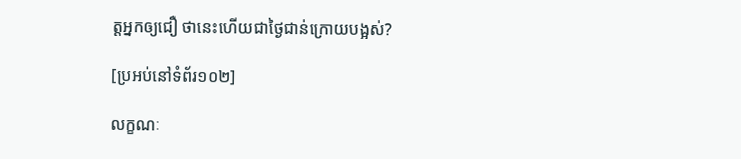ត្តអ្នកឲ្យជឿ ថានេះហើយជាថ្ងៃជាន់ក្រោយបង្អស់?

[ប្រអប់នៅទំព័រ១០២]

លក្ខណៈ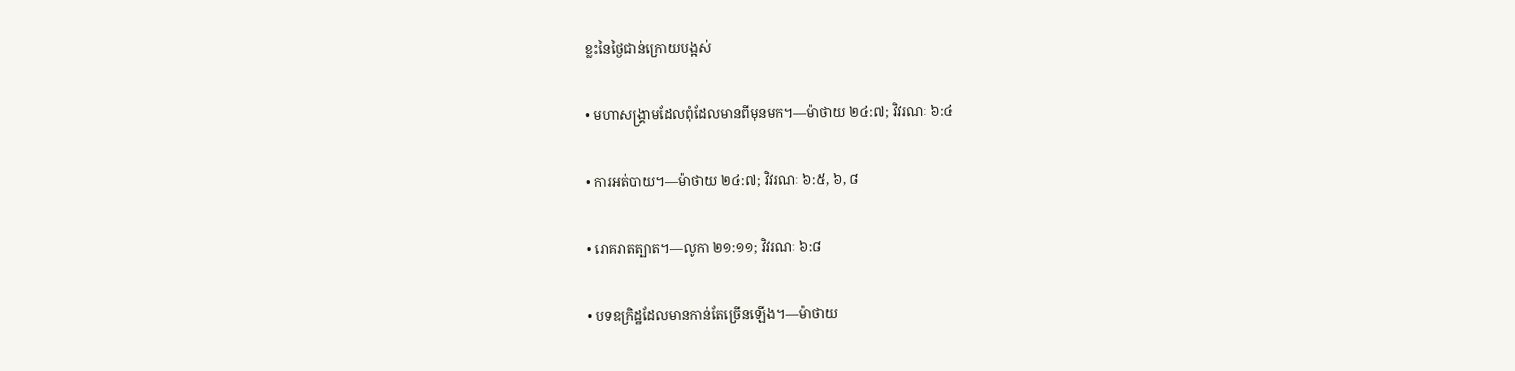ខ្លះនៃថ្ងៃជាន់ក្រោយបង្អស់

• មហាសង្គ្រាមដែលពុំដែលមានពីមុនមក។—ម៉ាថាយ ២៤:៧; វិវរណៈ ៦:៤

• ការអត់បាយ។—ម៉ាថាយ ២៤:៧; វិវរណៈ ៦:៥, ៦, ៨

• រោគរាតត្បាត។—លូកា ២១:១១; វិវរណៈ ៦:៨

• បទឧក្រិដ្ឋដែលមានកាន់តែច្រើនឡើង។—ម៉ាថាយ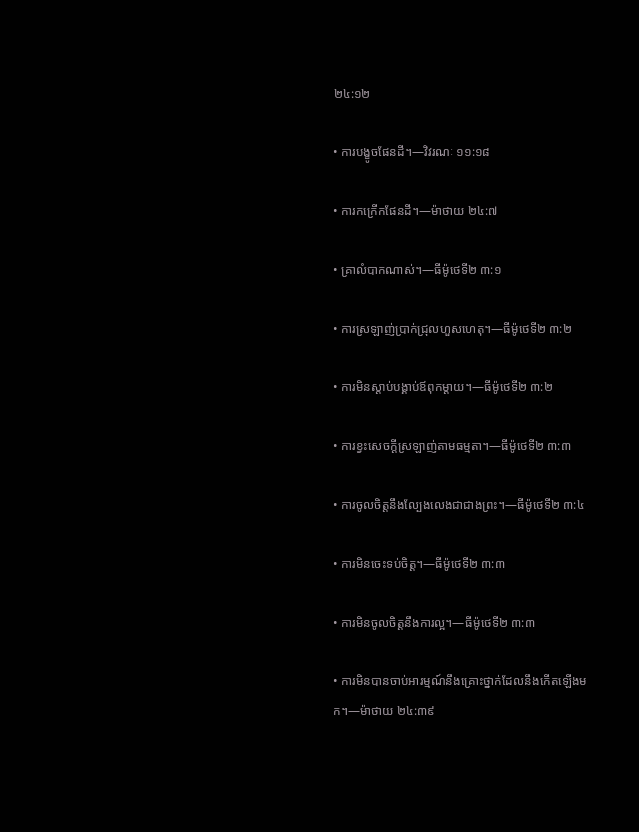២៤:១២

• ការបង្ខូចផែនដី។—វិវរណៈ ១១:១៨

• ការកក្រើកផែនដី។—ម៉ាថាយ ២៤:៧

• គ្រាលំបាកណាស់។—ធីម៉ូថេទី២ ៣:១

• ការស្រឡាញ់ប្រាក់ជ្រុលហួសហេតុ។—ធីម៉ូថេទី២ ៣:២

• ការមិនស្ដាប់បង្គាប់ឪពុកម្ដាយ។—ធីម៉ូថេទី២ ៣:២

• ការខ្វះសេចក្ដីស្រឡាញ់តាមធម្មតា។—ធីម៉ូថេទី២ ៣:៣

• ការចូលចិត្តនឹងល្បែងលេងជាជាងព្រះ។—ធីម៉ូថេទី២ ៣:៤

• ការមិនចេះទប់ចិត្ត។—ធីម៉ូថេទី២ ៣:៣

• ការមិនចូលចិត្តនឹងការល្អ។—ធីម៉ូថេទី២ ៣:៣

• ការមិនបានចាប់អារម្មណ៍នឹងគ្រោះថ្នាក់ដែលនឹងកើតឡើងមក។—ម៉ាថាយ ២៤:៣៩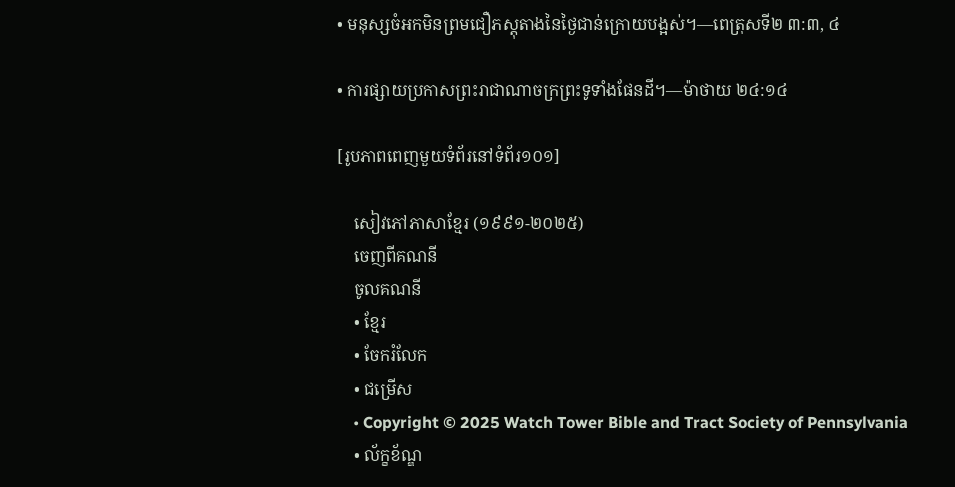• មនុស្សចំអកមិនព្រមជឿភស្តុតាងនៃថ្ងៃជាន់ក្រោយបង្អស់។—ពេត្រុសទី២ ៣:៣, ៤

• ការផ្សាយប្រកាសព្រះរាជាណាចក្រព្រះទូទាំងផែនដី។—ម៉ាថាយ ២៤:១៤

[រូបភាពពេញមួយទំព័រនៅទំព័រ១០១]

    សៀវភៅភាសាខ្មែរ (១៩៩១-២០២៥)
    ចេញពីគណនី
    ចូលគណនី
    • ខ្មែរ
    • ចែករំលែក
    • ជម្រើស
    • Copyright © 2025 Watch Tower Bible and Tract Society of Pennsylvania
    • ល័ក្ខខ័ណ្ឌ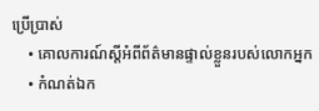ប្រើប្រាស់
    • គោលការណ៍ស្ដីអំពីព័ត៌មានផ្ទាល់ខ្លួនរបស់លោកអ្នក
    • កំណត់ឯក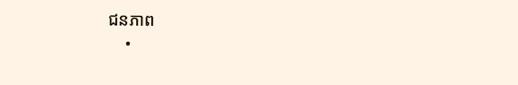ជនភាព
    •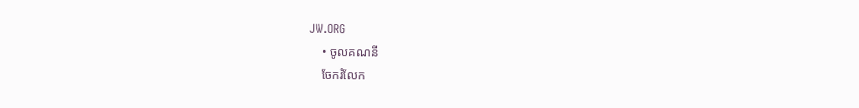JW.ORG
    • ចូលគណនី
    ចែករំលែក